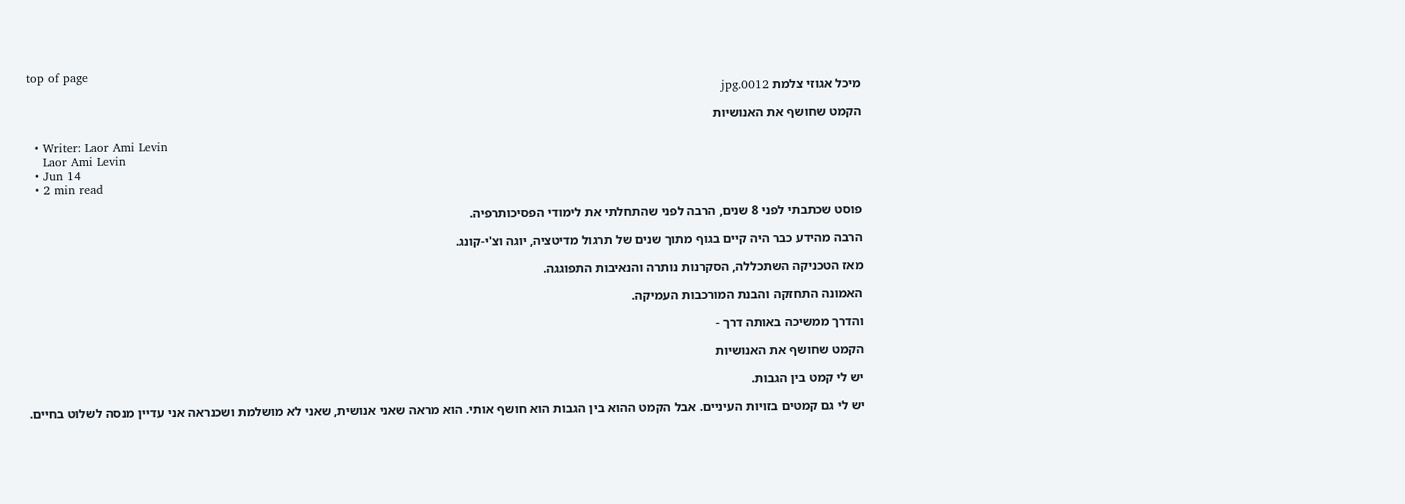top of page
מיכל אגוזי צלמת 0012.jpg

הקמט שחושף את האנושיות

  • Writer: Laor Ami Levin
    Laor Ami Levin
  • Jun 14
  • 2 min read

פוסט שכתבתי לפני 8 שנים, הרבה לפני שהתחלתי את לימודי הפסיכותרפיה.

הרבה מהידע כבר היה קיים בגוף מתוך שנים של תרגול מדיטציה, יוגה וצ'י-קונג.

מאז הטכניקה השתכללה, הסקרנות נותרה והנאיבות התפוגגה.

האמונה התחזקה והבנת המורכבות העמיקה.

והדרך ממשיכה באותה דרך -

הקמט שחושף את האנושיות

יש לי קמט בין הגבות.

יש לי גם קמטים בזויות העיניים. אבל הקמט ההוא בין הגבות הוא חושף אותי. הוא מראה שאני אנושית, שאני לא מושלמת ושכנראה אני עדיין מנסה לשלוט בחיים.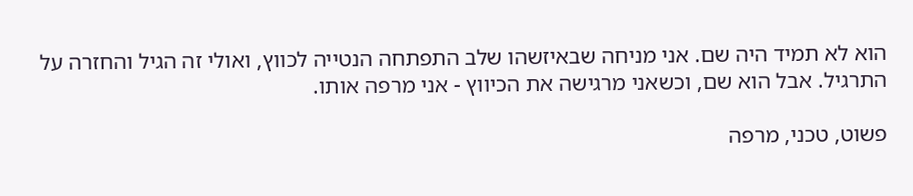הוא לא תמיד היה שם. אני מניחה שבאיזשהו שלב התפתחה הנטייה לכווץ, ואולי זה הגיל והחזרה על התרגיל. אבל הוא שם, וכשאני מרגישה את הכיווץ - אני מרפה אותו.

פשוט, טכני, מרפה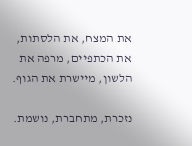את המצח, את הלסתות, את הכתפיים, מרפה את הלשון, מיישרת את הגוף.

נזכרת, מתחברת, נושמת.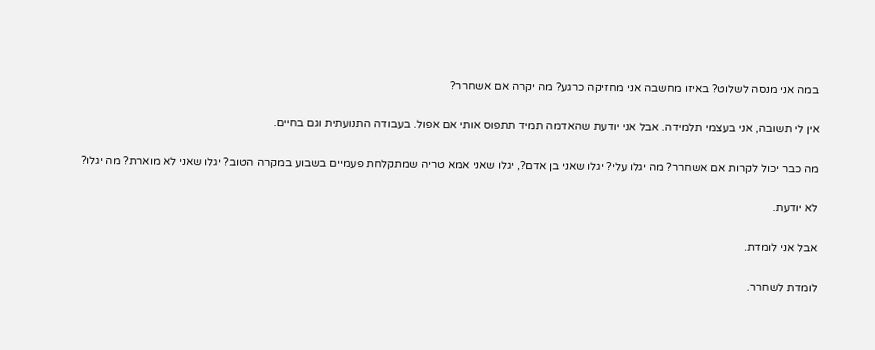במה אני מנסה לשלוט? באיזו מחשבה אני מחזיקה כרגע? מה יקרה אם אשחרר?

אין לי תשובה, אני בעצמי תלמידה. אבל אני יודעת שהאדמה תמיד תתפוס אותי אם אפול. בעבודה התנועתית וגם בחיים.

מה כבר יכול לקרות אם אשחרר? מה יגלו עלי? יגלו שאני בן אדם?, יגלו שאני אמא טריה שמתקלחת פעמיים בשבוע במקרה הטוב? יגלו שאני לא מוארת? מה יגלו?

לא יודעת.

אבל אני לומדת.

לומדת לשחרר.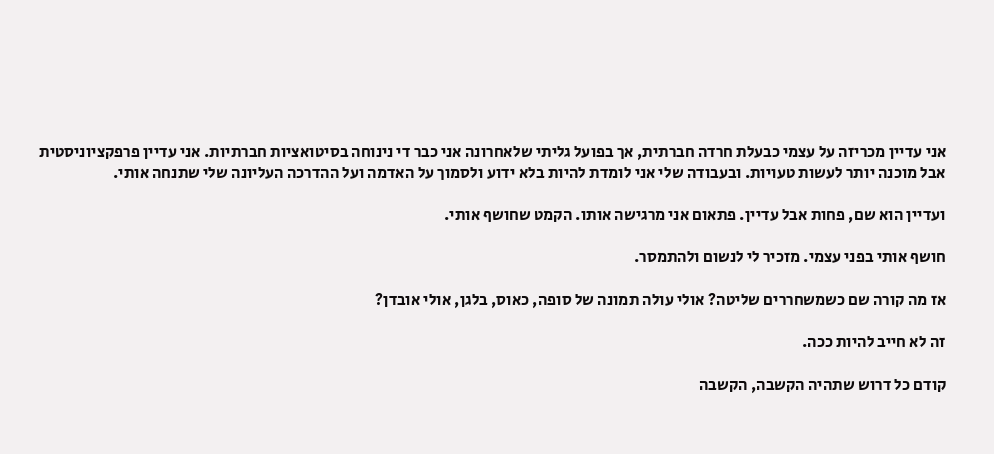אני עדיין מכריזה על עצמי כבעלת חרדה חברתית, אך בפועל גליתי שלאחרונה אני כבר די נינוחה בסיטואציות חברתיות. אני עדיין פרפקציוניסטית אבל מוכנה יותר לעשות טעויות. ובעבודה שלי אני לומדת להיות בלא ידוע ולסמוך על האדמה ועל ההדרכה העליונה שלי שתנחה אותי.

ועדיין הוא שם, פחות אבל עדיין. פתאום אני מרגישה אותו. הקמט שחושף אותי.

חושף אותי בפני עצמי. מזכיר לי לנשום ולהתמסר.

אז מה קורה שם כשמשחררים שליטה? אולי עולה תמונה של סופה, כאוס, בלגן, אולי אובדן?

זה לא חייב להיות ככה.

קודם כל דרוש שתהיה הקשבה, הקשבה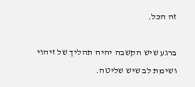זה הכל.

ברגע שיש הקשבה יהיה תהליך של זיהוי ושימת לב שיש שליטה.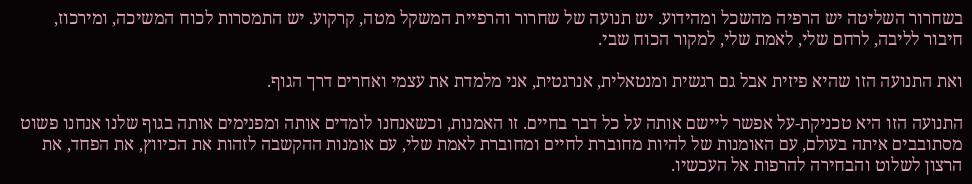בשחרור השליטה יש הרפיה מהשכל ומהידוע. יש תנועה של שחרור והרפיית המשקל מטה, קרקוע. יש התמסרות לכוח המשיכה, ומירכוז, חיבור לליבה, לרחם שלי, לאמת שלי, למקור הכוח שבי.

ואת התנועה הזו שהיא פיזית אבל גם רגשית ומנטאלית, אנרגטית, אני מלמדת את עצמי ואחרים דרך הגוף.

התנועה הזו היא טכניקת-על אפשר ליישם אותה על כל דבר בחיים. זו האמנות, וכשאנחנו לומדים אותה ומפנימים אותה בגוף שלנו אנחנו פשוט מסתובבים איתה בעולם, עם האומנות של להיות מחוברת לחיים ומחוברת לאמת שלי, עם אומנות ההקשבה לזהות את הכיווץ, את הפחד, את הרצון לשלוט והבחירה להרפות אל העכשיו.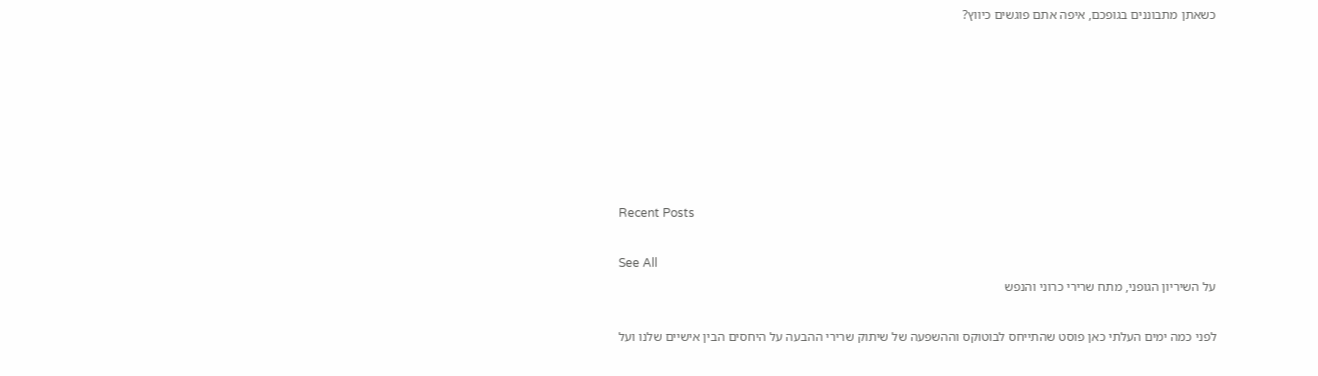כשאתן מתבוננים בגופכם, איפה אתם פוגשים כיווץ?







Recent Posts

See All
על השיריון הגופני, מתח שרירי כרוני והנפש

לפני כמה ימים העלתי כאן פוסט שהתייחס לבוטוקס וההשפעה של שיתוק שרירי ההבעה על היחסים הבין אישיים שלנו ועל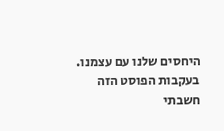היחסים שלנו עם עצמנו. בעקבות הפוסט הזה חשבתי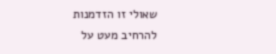שאולי זו הזדמנות להרחיב מעט על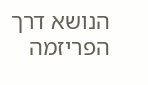הנושא דרך הפריזמה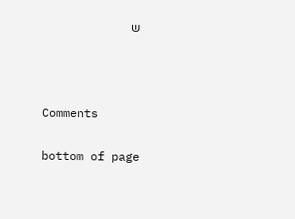ש





Comments


bottom of page